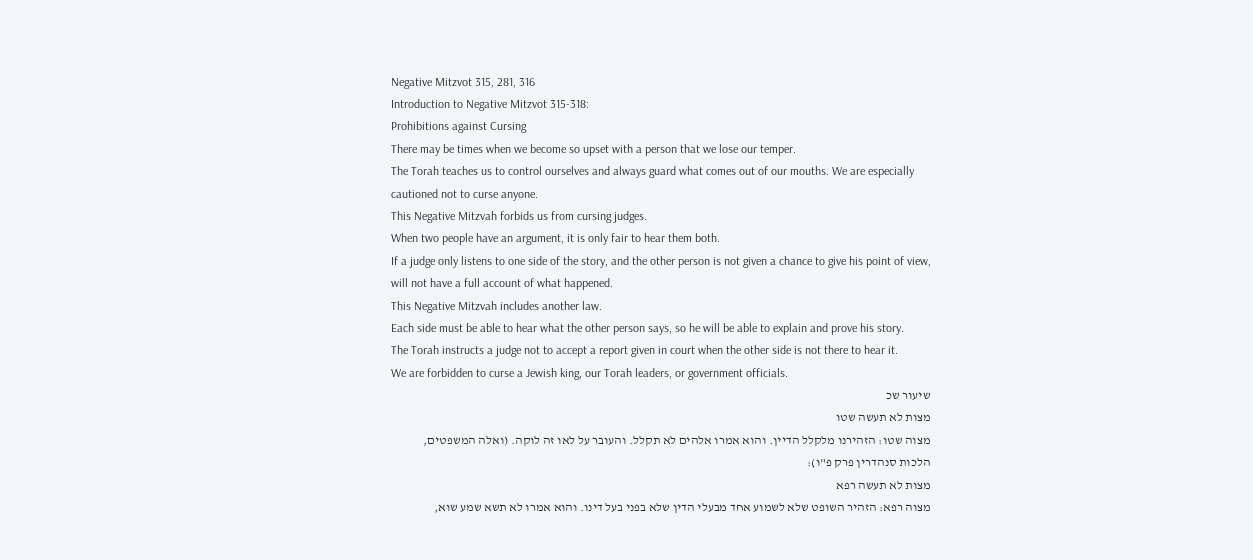Negative Mitzvot 315, 281, 316
Introduction to Negative Mitzvot 315-318:
Prohibitions against Cursing
There may be times when we become so upset with a person that we lose our temper.
The Torah teaches us to control ourselves and always guard what comes out of our mouths. We are especially cautioned not to curse anyone.
This Negative Mitzvah forbids us from cursing judges.
When two people have an argument, it is only fair to hear them both.
If a judge only listens to one side of the story, and the other person is not given a chance to give his point of view, will not have a full account of what happened.
This Negative Mitzvah includes another law.
Each side must be able to hear what the other person says, so he will be able to explain and prove his story.
The Torah instructs a judge not to accept a report given in court when the other side is not there to hear it.
We are forbidden to curse a Jewish king, our Torah leaders, or government officials.
שיעור שכ
מצות לא תעשה שטו
מצוה שטו: הזהירנו מלקלל הדיין. והוא אמרו אלהים לא תקלל. והעובר על לאו זה לוקה. (ואלה המשפטים, הלכות סנהדרין פרק פ"ו):
מצות לא תעשה רפא
מצוה רפא: הזהיר השופט שלא לשמוע אחד מבעלי הדין שלא בפני בעל דינו. והוא אמרו לא תשא שמע שוא,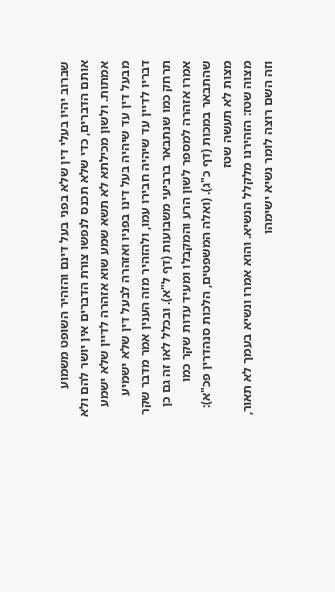שברוב יהיו בעלי דין שלא בפני בעל דינם והזהיר השופט משמוע אותם הדברים, כדי שלא תכנס לנפשו צורת הדברים אין יושר להם ולא אמתות. ולשון מכילתא לא תשא שמע שוא אזהרה לדיין שלא ישמע מבעל דין עד שיהיה בעל דינו בפניו ואזהרה לבעל דין שלא ישמיע דבריו לדיין עד שיהיה חבירו עמו, ולהזהיר מזה הענין אמר מדבר שקר תרחק כמו שנתבאר ברביעי משבועות (דף ל"א). ובכלל לאו זה גם כן אמרו אזהרה למספר לשון הרע והמקבלו ומעיד עדות שקר כמו שהתבאר במכות (דף כ"ג). (ואלה המשפטים, הלכות סנהדרין פכ"א):
מצות לא תעשה שטז
מצוה שטז: הזהירנו מלקלל הנשיא. והוא אמרו ונשיא בעמך לא תאור, וזה השם רוצה לומר נשיא ישימהו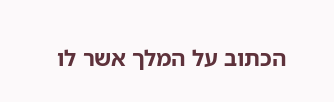הכתוב על המלך אשר לו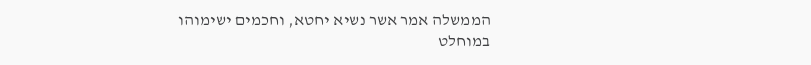הממשלה אמר אשר נשיא יחטא, וחכמים ישימוהו במוחלט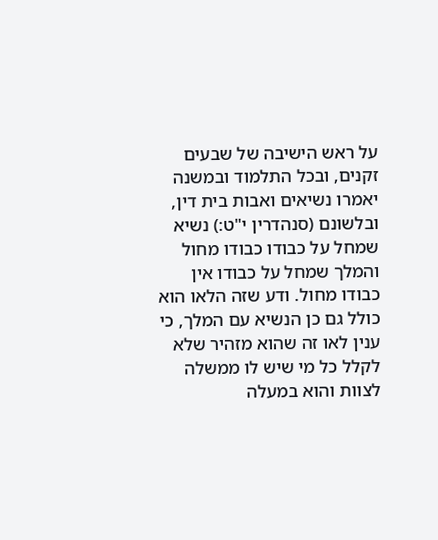על ראש הישיבה של שבעים זקנים, ובכל התלמוד ובמשנה יאמרו נשיאים ואבות בית דין, ובלשונם (סנהדרין י"ט:) נשיא שמחל על כבודו כבודו מחול והמלך שמחל על כבודו אין כבודו מחול. ודע שזה הלאו הוא כולל גם כן הנשיא עם המלך, כי ענין לאו זה שהוא מזהיר שלא לקלל כל מי שיש לו ממשלה לצוות והוא במעלה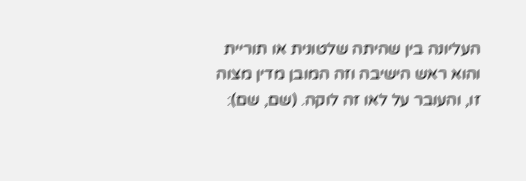העליונה בין שהיתה שלטונית או תוריית והוא ראש הישיבה וזה המובן מדין מצוה זו, והעובר על לאו זה לוקה. (שם, שם):